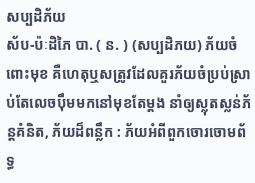សប្បដិភ័យ
ស័ប-ប៉ៈដិភៃ បា. ( ន. ) (សប្បដិភយ) ភ័យចំពោះមុខ គឺហេតុឬសត្រូវដែលគួរភ័យចំប្រប់ស្រាប់តែលេចប៉ឹមមកនៅមុខតែម្ដង នាំឲ្យស្លុតស្លន់ភ័ន្តគំនិត, ភ័យដ៏ពន្លឹក : ភ័យអំពីពួកចោរចោមព័ទ្ធ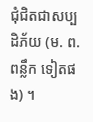ជុំជិតជាសប្បដិភ័យ (ម. ព. ពន្លឹក ទៀតផង) ។